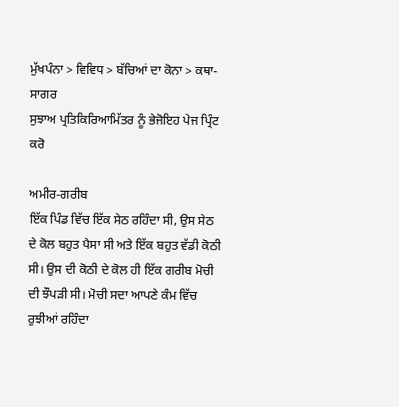ਮੁੱਖਪੰਨਾ > ਵਿਵਿਧ > ਬੱਚਿਆਂ ਦਾ ਕੋਨਾ > ਕਥਾ-ਸਾਗਰ
ਸੁਝਾਅ ਪ੍ਰਤਿਕਿਰਿਆਮਿੱਤਰ ਨੂੰ ਭੇਜੋਇਹ ਪੇਜ ਪ੍ਰਿੰਟ ਕਰੋ

ਅਮੀਰ-ਗਰੀਬ
ਇੱਕ ਪਿੰਡ ਵਿੱਚ ਇੱਕ ਸੇਠ ਰਹਿੰਦਾ ਸੀ, ਉਸ ਸੇਠ ਦੇ ਕੋਲ ਬਹੁਤ ਪੈਸਾ ਸੀ ਅਤੇ ਇੱਕ ਬਹੁਤ ਵੱਡੀ ਕੋਠੀ ਸੀ। ਉਸ ਦੀ ਕੋਠੀ ਦੇ ਕੋਲ ਹੀ ਇੱਕ ਗਰੀਬ ਮੋਚੀ ਦੀ ਝੌਪੜੀ ਸੀ। ਮੋਚੀ ਸਦਾ ਆਪਣੇ ਕੰਮ ਵਿੱਚ ਰੁਝੀਆਂ ਰਹਿੰਦਾ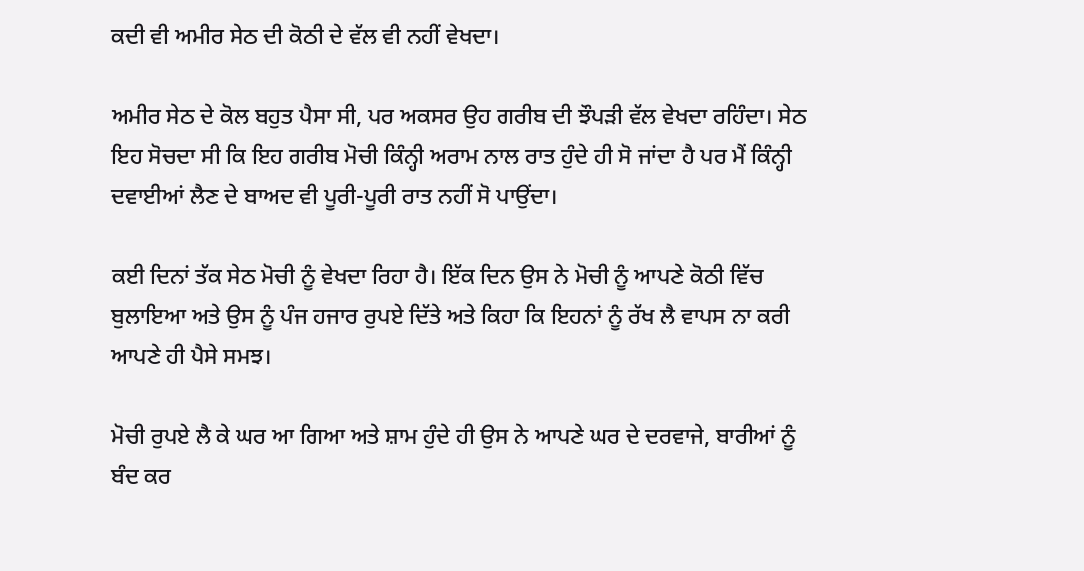ਕਦੀ ਵੀ ਅਮੀਰ ਸੇਠ ਦੀ ਕੋਠੀ ਦੇ ਵੱਲ ਵੀ ਨਹੀਂ ਵੇਖਦਾ।

ਅਮੀਰ ਸੇਠ ਦੇ ਕੋਲ ਬਹੁਤ ਪੈਸਾ ਸੀ, ਪਰ ਅਕਸਰ ਉਹ ਗਰੀਬ ਦੀ ਝੌਪੜੀ ਵੱਲ ਵੇਖਦਾ ਰਹਿੰਦਾ। ਸੇਠ ਇਹ ਸੋਚਦਾ ਸੀ ਕਿ ਇਹ ਗਰੀਬ ਮੋਚੀ ਕਿੰਨ੍ਹੀ ਅਰਾਮ ਨਾਲ ਰਾਤ ਹੁੰਦੇ ਹੀ ਸੋ ਜਾਂਦਾ ਹੈ ਪਰ ਮੈਂ ਕਿੰਨ੍ਹੀ ਦਵਾਈਆਂ ਲੈਣ ਦੇ ਬਾਅਦ ਵੀ ਪੂਰੀ-ਪੂਰੀ ਰਾਤ ਨਹੀਂ ਸੋ ਪਾਉਂਦਾ।

ਕਈ ਦਿਨਾਂ ਤੱਕ ਸੇਠ ਮੋਚੀ ਨੂੰ ਵੇਖਦਾ ਰਿਹਾ ਹੈ। ਇੱਕ ਦਿਨ ਉਸ ਨੇ ਮੋਚੀ ਨੂੰ ਆਪਣੇ ਕੋਠੀ ਵਿੱਚ ਬੁਲਾਇਆ ਅਤੇ ਉਸ ਨੂੰ ਪੰਜ ਹਜਾਰ ਰੁਪਏ ਦਿੱਤੇ ਅਤੇ ਕਿਹਾ ਕਿ ਇਹਨਾਂ ਨੂੰ ਰੱਖ ਲੈ ਵਾਪਸ ਨਾ ਕਰੀ ਆਪਣੇ ਹੀ ਪੈਸੇ ਸਮਝ।

ਮੋਚੀ ਰੁਪਏ ਲੈ ਕੇ ਘਰ ਆ ਗਿਆ ਅਤੇ ਸ਼ਾਮ ਹੁੰਦੇ ਹੀ ਉਸ ਨੇ ਆਪਣੇ ਘਰ ਦੇ ਦਰਵਾਜੇ, ਬਾਰੀਆਂ ਨੂੰ ਬੰਦ ਕਰ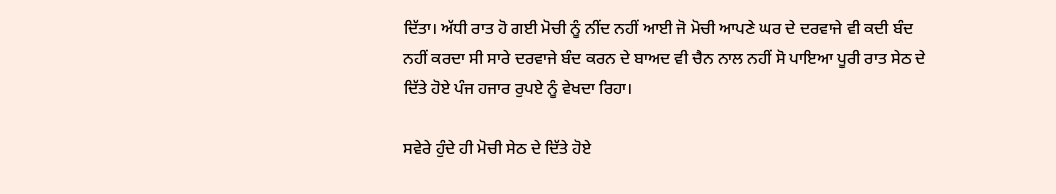ਦਿੱਤਾ। ਅੱਧੀ ਰਾਤ ਹੋ ਗਈ ਮੋਚੀ ਨੂੰ ਨੀਂਦ ਨਹੀਂ ਆਈ ਜੋ ਮੋਚੀ ਆਪਣੇ ਘਰ ਦੇ ਦਰਵਾਜੇ ਵੀ ਕਦੀ ਬੰਦ ਨਹੀਂ ਕਰਦਾ ਸੀ ਸਾਰੇ ਦਰਵਾਜੇ ਬੰਦ ਕਰਨ ਦੇ ਬਾਅਦ ਵੀ ਚੈਨ ਨਾਲ ਨਹੀਂ ਸੋ ਪਾਇਆ ਪੂਰੀ ਰਾਤ ਸੇਠ ਦੇ ਦਿੱਤੇ ਹੋਏ ਪੰਜ ਹਜਾਰ ਰੁਪਏ ਨੂੰ ਵੇਖਦਾ ਰਿਹਾ।

ਸਵੇਰੇ ਹੁੰਦੇ ਹੀ ਮੋਚੀ ਸੇਠ ਦੇ ਦਿੱਤੇ ਹੋਏ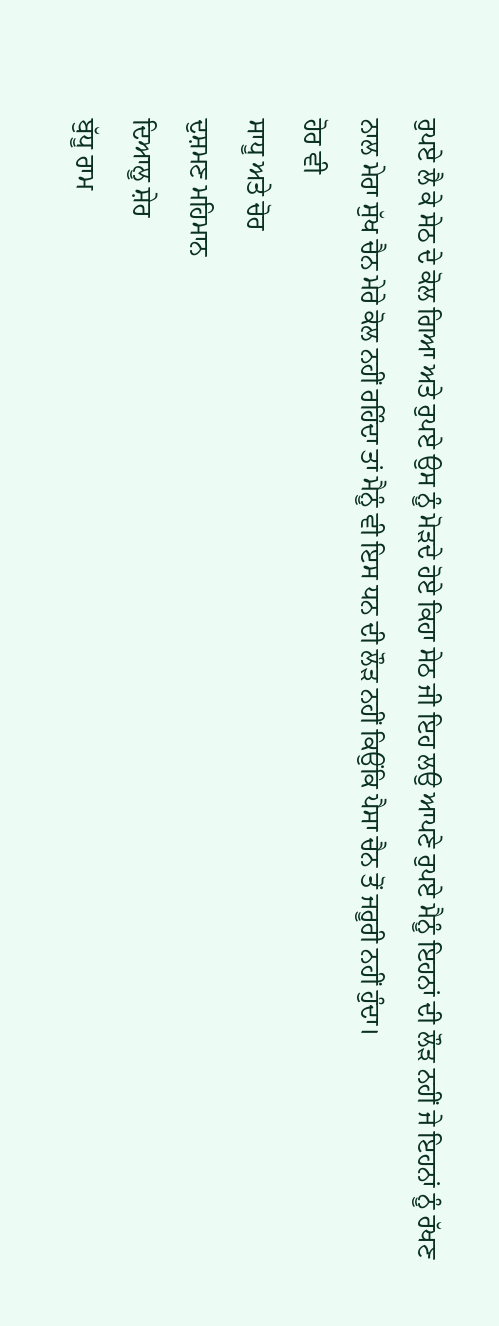ਰੁਪਏ ਲੈ ਕੇ ਸੇਠ ਦੇ ਕੋਲ ਗਿਆ ਅਤੇ ਰੁਪਏ ਉਸ ਨੂੰ ਮੋੜਦੇ ਹੋਏ ਕਿਹਾ ਸੇਠ ਜੀ ਇਹ ਲਉ ਆਪਣੇ ਰੁਪਏ ਮੈਨੂੰ ਇਹਨਾਂ ਦੀ ਲੌੜ ਨਹੀਂ ਜੇ ਇਹਨਾਂ ਨੂੰ ਰੱਖਣ ਨਾਲ ਮੇਰਾ ਸੁੱਖ ਚੈਨ ਮੇਰੇ ਕੋਲ ਨਹੀਂ ਰਹਿੰਦਾ ਤਾਂ ਮੈਨੂੰ ਵੀ ਇਸ ਧਨ ਦੀ ਲੌੜ ਨਹੀਂ ਕਿਉਂਕਿ ਪੈਸਾ ਚੈਨ ਤੋਂ ਜਰੂਰੀ ਨਹੀਂ ਹੁੰਦਾ।
ਹੋਰ ਵੀ
ਸਾਧੂ ਅਤੇ ਚੋਰ
ਦੁਸ਼ਮਣ ਮਹਿਮਾਨ
ਦਿਆਲੂ ਸ਼ੇਰ
ਬੁੱਧੂ ਰਾਮ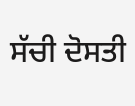ਸੱਚੀ ਦੋਸਤੀ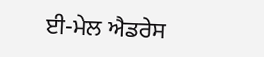ਈ-ਮੇਲ ਐਡਰੇਸ